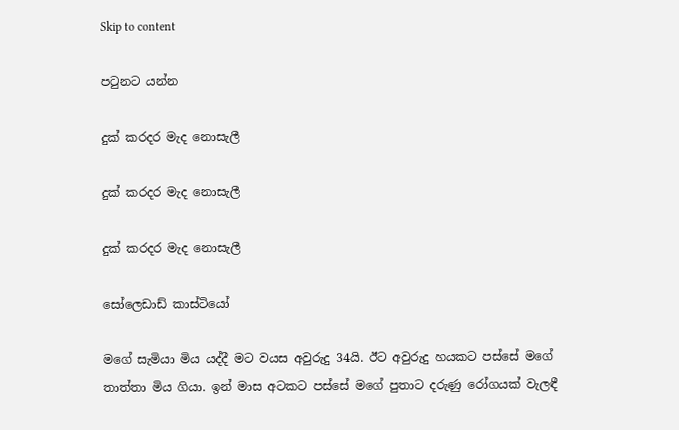Skip to content

පටුනට යන්න

දුක් කරදර මැද නොසැලී

දුක් කරදර මැද නොසැලී

දුක් කරදර මැද නොසැලී

සෝලෙඩාඩ් කාස්ටියෝ

මගේ සැමියා මිය යද්දී මට වයස අවුරුදු 34යි. ඊට අවුරුදු හයකට පස්සේ මගේ තාත්තා මිය ගියා. ඉන් මාස අටකට පස්සේ මගේ පුතාට දරුණු රෝගයක් වැලඳී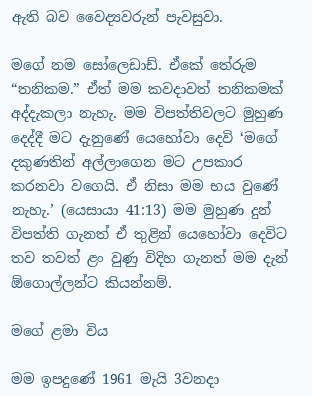ඇති බව වෛද්‍යවරුන් පැවසුවා.

මගේ නම සෝලෙඩාඩ්. ඒකේ තේරුම “තනිකම.” ඒත් මම කවදාවත් තනිකමක් අද්දැකලා නැහැ. මම විපත්තිවලට මුහුණ දෙද්දී මට දැනුණේ යෙහෝවා දෙවි ‘මගේ දකුණතින් අල්ලාගෙන මට උපකාර කරනවා වගෙයි. ඒ නිසා මම භය වුණේ නැහැ.’ (යෙසායා 41:13) මම මුහුණ දුන් විපත්ති ගැනත් ඒ තුළින් යෙහෝවා දෙවිට තව තවත් ළං වුණු විදිහ ගැනත් මම දැන් ඕගොල්ලන්ට කියන්නම්.

මගේ ළමා විය

මම ඉපදුණේ 1961 මැයි 3වනදා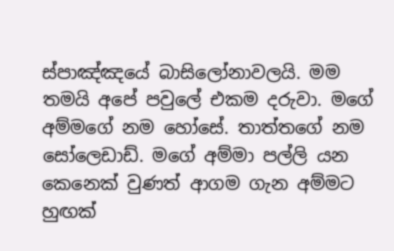ස්පාඤ්ඤයේ බාසිලෝනාවලයි. මම තමයි අපේ පවුලේ එකම දරුවා. මගේ අම්මගේ නම හෝසේ. තාත්තගේ නම සෝලෙඩාඩ්. මගේ අම්මා පල්ලි යන කෙනෙක් වුණත් ආගම ගැන අම්මට හුඟක්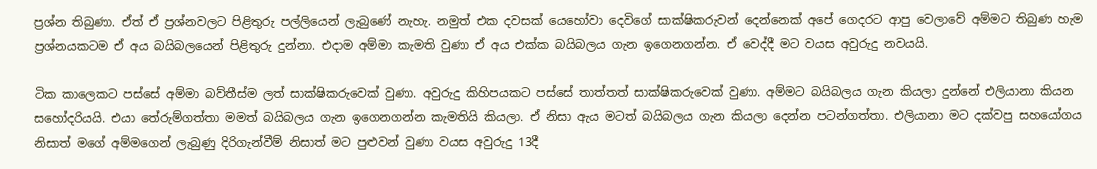ප්‍රශ්න තිබුණා. ඒත් ඒ ප්‍රශ්නවලට පිළිතුරු පල්ලියෙන් ලැබුණේ නැහැ. නමුත් එක දවසක් යෙහෝවා දෙවිගේ සාක්ෂිකරුවන් දෙන්නෙක් අපේ ගෙදරට ආපු වෙලාවේ අම්මට තිබුණ හැම ප්‍රශ්නයකටම ඒ අය බයිබලයෙන් පිළිතුරු දුන්නා. එදාම අම්මා කැමති වුණා ඒ අය එක්ක බයිබලය ගැන ඉගෙනගන්න. ඒ වෙද්දී මට වයස අවුරුදු නවයයි.

ටික කාලෙකට පස්සේ අම්මා බව්තීස්ම ලත් සාක්ෂිකරුවෙක් වුණා. අවුරුදු කිහිපයකට පස්සේ තාත්තත් සාක්ෂිකරුවෙක් වුණා. අම්මට බයිබලය ගැන කියලා දුන්නේ එලියානා කියන සහෝදරියයි. එයා තේරුම්ගත්තා මමත් බයිබලය ගැන ඉගෙනගන්න කැමතියි කියලා. ඒ නිසා ඇය මටත් බයිබලය ගැන කියලා දෙන්න පටන්ගත්තා. එලියානා මට දක්වපු සහයෝගය නිසාත් මගේ අම්මගෙන් ලැබුණු දිරිගැන්වීම් නිසාත් මට පුළුවන් වුණා වයස අවුරුදු 13දී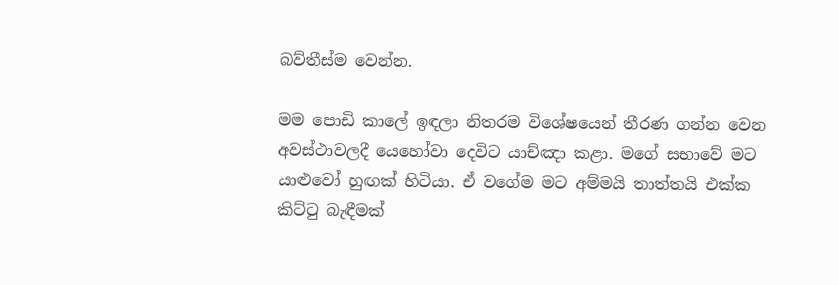බව්තීස්ම වෙන්න.

මම පොඩි කාලේ ඉඳලා නිතරම විශේෂයෙන් තීරණ ගන්න වෙන අවස්ථාවලදී යෙහෝවා දෙවිට යාච්ඤා කළා. මගේ සභාවේ මට යාළුවෝ හුඟක් හිටියා. ඒ වගේම මට අම්මයි තාත්තයි එක්ක කිට්ටු බැඳීමක්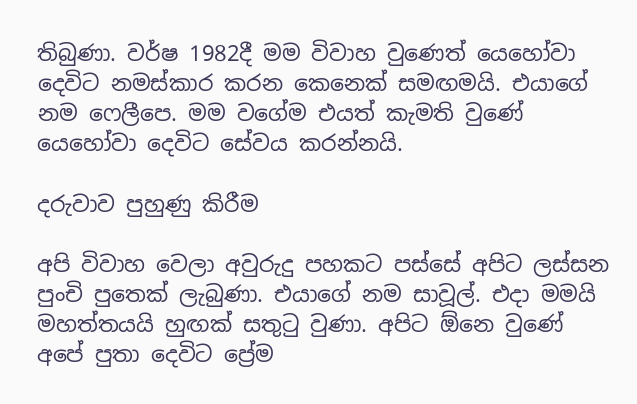තිබුණා. වර්ෂ 1982දී මම විවාහ වුණෙත් යෙහෝවා දෙවිට නමස්කාර කරන කෙනෙක් සමඟමයි. එයාගේ නම ෆෙලීපෙ. මම වගේම එයත් කැමති වුණේ යෙහෝවා දෙවිට සේවය කරන්නයි.

දරුවාව පුහුණු කිරීම

අපි විවාහ වෙලා අවුරුදු පහකට පස්සේ අපිට ලස්සන පුංචි පුතෙක් ලැබුණා. එයාගේ නම සාවූල්. එදා මමයි මහත්තයයි හුඟක් සතුටු වුණා. අපිට ඕනෙ වුණේ අපේ පුතා දෙවිට ප්‍රේම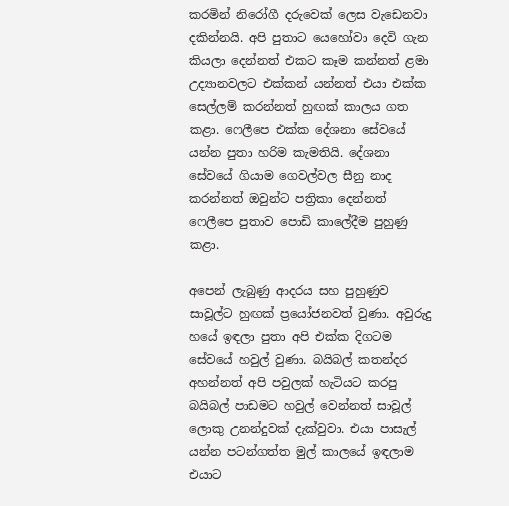කරමින් නිරෝගී දරුවෙක් ලෙස වැඩෙනවා දකින්නයි. අපි පුතාට යෙහෝවා දෙවි ගැන කියලා දෙන්නත් එකට කෑම කන්නත් ළමා උද්‍යානවලට එක්කන් යන්නත් එයා එක්ක සෙල්ලම් කරන්නත් හුඟක් කාලය ගත කළා. ෆෙලීපෙ එක්ක දේශනා සේවයේ යන්න පුතා හරිම කැමතියි. දේශනා සේවයේ ගියාම ගෙවල්වල සීනු නාද කරන්නත් ඔවුන්ට පත්‍රිකා දෙන්නත් ෆෙලීපෙ පුතාව පොඩි කාලේදීම පුහුණු කළා.

අපෙන් ලැබුණු ආදරය සහ පුහුණුව සාවූල්ට හුඟක් ප්‍රයෝජනවත් වුණා. අවුරුදු හයේ ඉඳලා පුතා අපි එක්ක දිගටම සේවයේ හවුල් වුණා. බයිබල් කතන්දර අහන්නත් අපි පවුලක් හැටියට කරපු බයිබල් පාඩමට හවුල් වෙන්නත් සාවූල් ලොකු උනන්දුවක් දැක්වුවා. එයා පාසැල් යන්න පටන්ගත්ත මුල් කාලයේ ඉඳලාම එයාට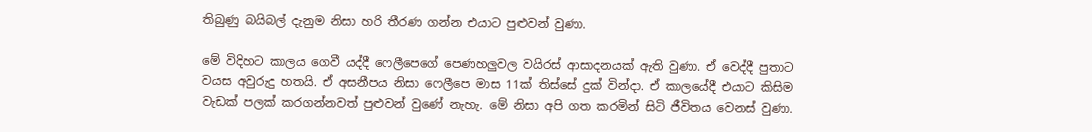තිබුණු බයිබල් දැනුම නිසා හරි තීරණ ගන්න එයාට පුළුවන් වුණා.

මේ විදිහට කාලය ගෙවී යද්දී ෆෙලීපෙගේ පෙණහලුවල වයිරස් ආසාදනයක් ඇති වුණා. ඒ වෙද්දී පුතාට වයස අවුරුදු හතයි. ඒ අසනීපය නිසා ෆෙලීපෙ මාස 11ක් තිස්සේ දුක් වින්දා. ඒ කාලයේදී එයාට කිසිම වැඩක් පලක් කරගන්නවත් පුළුවන් වුණේ නැහැ. මේ නිසා අපි ගත කරමින් සිටි ජීවිතය වෙනස් වුණා.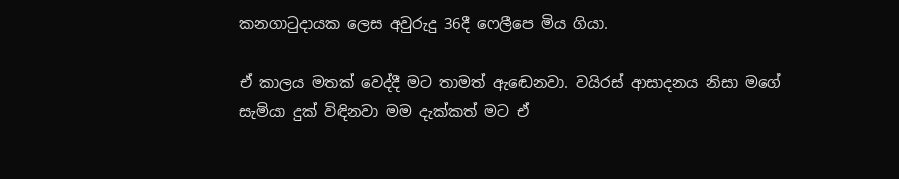කනගාටුදායක ලෙස අවුරුදු 36දී ෆෙලීපෙ මිය ගියා.

ඒ කාලය මතක් වෙද්දී මට තාමත් ඇඬෙනවා. වයිරස් ආසාදනය නිසා මගේ සැමියා දුක් විඳිනවා මම දැක්කත් මට ඒ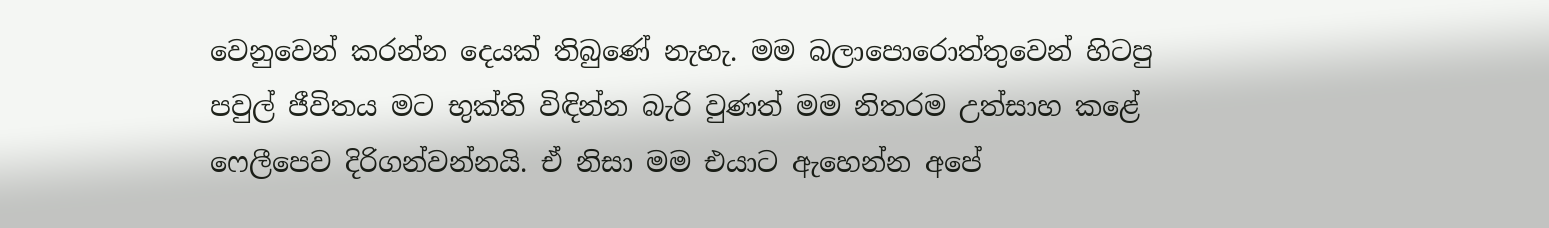වෙනුවෙන් කරන්න දෙයක් තිබුණේ නැහැ. මම බලාපොරොත්තුවෙන් හිටපු පවුල් ජීවිතය මට භුක්ති විඳින්න බැරි වුණත් මම නිතරම උත්සාහ කළේ ෆෙලීපෙව දිරිගන්වන්නයි. ඒ නිසා මම එයාට ඇහෙන්න අපේ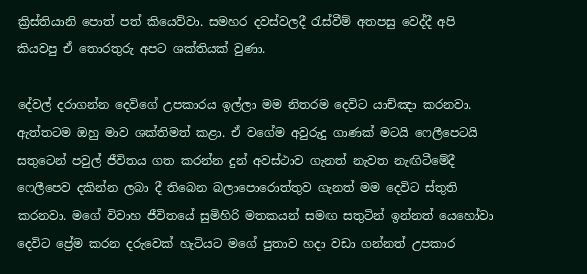ක්‍රිස්තියානි පොත් පත් කියෙව්වා. සමහර දවස්වලදී රැස්වීම් අතපසු වෙද්දී අපි කියවපු ඒ තොරතුරු අපට ශක්තියක් වුණා.

දේවල් දරාගන්න දෙවිගේ උපකාරය ඉල්ලා මම නිතරම දෙවිට යාච්ඤා කරනවා. ඇත්තටම ඔහු මාව ශක්තිමත් කළා. ඒ වගේම අවුරුදු ගාණක් මටයි ෆෙලීපෙටයි සතුටෙන් පවුල් ජීවිතය ගත කරන්න දුන් අවස්ථාව ගැනත් නැවත නැඟිටීමේදී ෆෙලීපෙව දකින්න ලබා දී තිබෙන බලාපොරොත්තුව ගැනත් මම දෙවිට ස්තුති කරනවා. මගේ විවාහ ජීවිතයේ සුමිහිරි මතකයන් සමඟ සතුටින් ඉන්නත් යෙහෝවා දෙවිට ප්‍රේම කරන දරුවෙක් හැටියට මගේ පුතාව හදා වඩා ගන්නත් උපකාර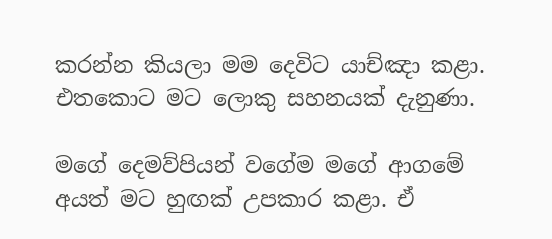කරන්න කියලා මම දෙවිට යාච්ඤා කළා. එතකොට මට ලොකු සහනයක් දැනුණා.

මගේ දෙමව්පියන් වගේම මගේ ආගමේ අයත් මට හුඟක් උපකාර කළා. ඒ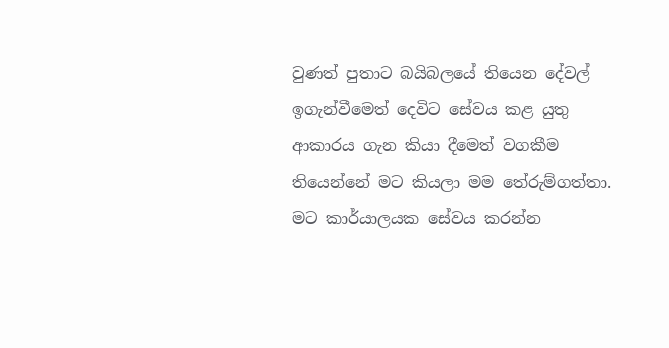වුණත් පුතාට බයිබලයේ තියෙන දේවල් ඉගැන්වීමෙත් දෙවිට සේවය කළ යුතු ආකාරය ගැන කියා දීමෙත් වගකීම තියෙන්නේ මට කියලා මම තේරුම්ගත්තා. මට කාර්යාලයක සේවය කරන්න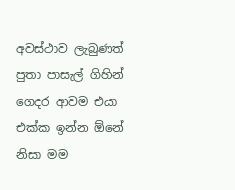අවස්ථාව ලැබුණත් පුතා පාසැල් ගිහින් ගෙදර ආවම එයා එක්ක ඉන්න ඕනේ නිසා මම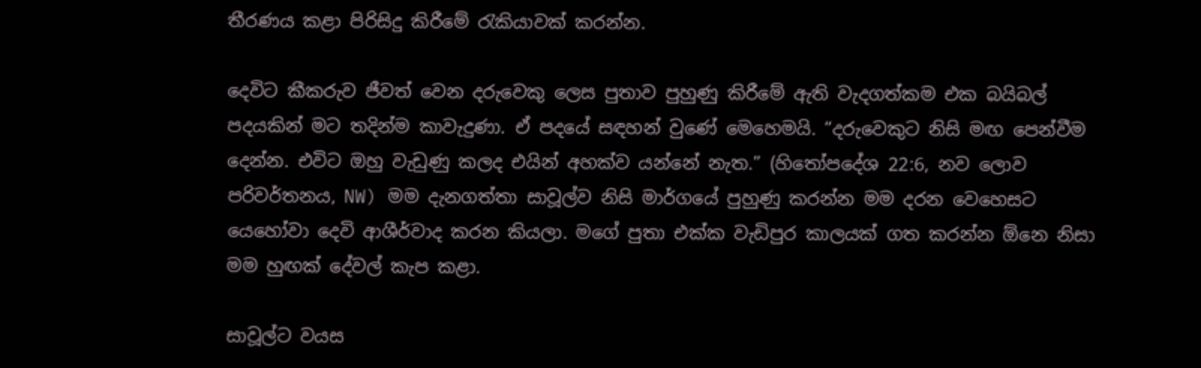තීරණය කළා පිරිසිදු කිරීමේ රැකියාවක් කරන්න.

දෙවිට කීකරුව ජීවත් වෙන දරුවෙකු ලෙස පුතාව පුහුණු කිරීමේ ඇති වැදගත්කම එක බයිබල් පදයකින් මට තදින්ම කාවැදුණා. ඒ පදයේ සඳහන් වුණේ මෙහෙමයි. “දරුවෙකුට නිසි මඟ පෙන්වීම දෙන්න. එවිට ඔහු වැඩුණු කලද එයින් අහක්ව යන්නේ නැත.” (හිතෝපදේශ 22:6, නව ලොව පරිවර්තනය, NW) මම දැනගත්තා සාවූල්ව නිසි මාර්ගයේ පුහුණු කරන්න මම දරන වෙහෙසට යෙහෝවා දෙවි ආශීර්වාද කරන කියලා. මගේ පුතා එක්ක වැඩිපුර කාලයක් ගත කරන්න ඕනෙ නිසා මම හුඟක් දේවල් කැප කළා.

සාවූල්ට වයස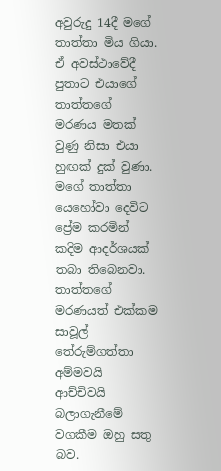අවුරුදු 14දී මගේ තාත්තා මිය ගියා. ඒ අවස්ථාවේදී පුතාට එයාගේ තාත්තගේ මරණය මතක් වුණු නිසා එයා හුඟක් දුක් වුණා. මගේ තාත්තා යෙහෝවා දෙවිට ප්‍රේම කරමින් කදිම ආදර්ශයක් තබා තිබෙනවා. තාත්තගේ මරණයත් එක්කම සාවූල් තේරුම්ගත්තා අම්මවයි ආච්චිවයි බලාගැනීමේ වගකීම ඔහු සතු බව.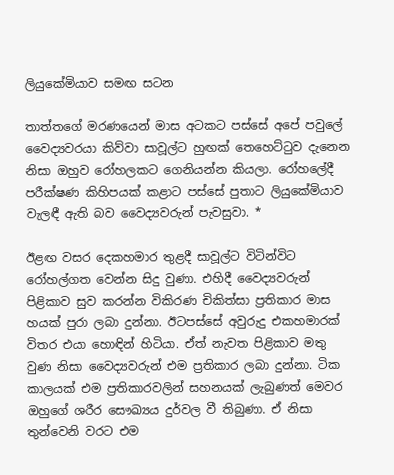ලියුකේමියාව සමඟ සටන

තාත්තගේ මරණයෙන් මාස අටකට පස්සේ අපේ පවුලේ වෛද්‍යවරයා කිව්වා සාවූල්ට හුඟක් තෙහෙට්ටුව දැනෙන නිසා ඔහුව රෝහලකට ගෙනියන්න කියලා. රෝහලේදී පරීක්ෂණ කිහිපයක් කළාට පස්සේ පුතාට ලියුකේමියාව වැලඳී ඇති බව වෛද්‍යවරුන් පැවසුවා. *

ඊළඟ වසර දෙකහමාර තුළදී සාවූල්ට විටින්විට රෝහල්ගත වෙන්න සිදු වුණා. එහිදී වෛද්‍යවරුන් පිළිකාව සුව කරන්න විකිරණ චිකිත්සා ප්‍රතිකාර මාස හයක් පුරා ලබා දුන්නා. ඊටපස්සේ අවුරුදු එකහමාරක් විතර එයා හොඳින් හිටියා. ඒත් නැවත පිළිකාව මතු වුණ නිසා වෛද්‍යවරුන් එම ප්‍රතිකාර ලබා දුන්නා. ටික කාලයක් එම ප්‍රතිකාරවලින් සහනයක් ලැබුණත් මෙවර ඔහුගේ ශරීර සෞඛ්‍යය දුර්වල වී තිබුණා. ඒ නිසා තුන්වෙනි වරට එම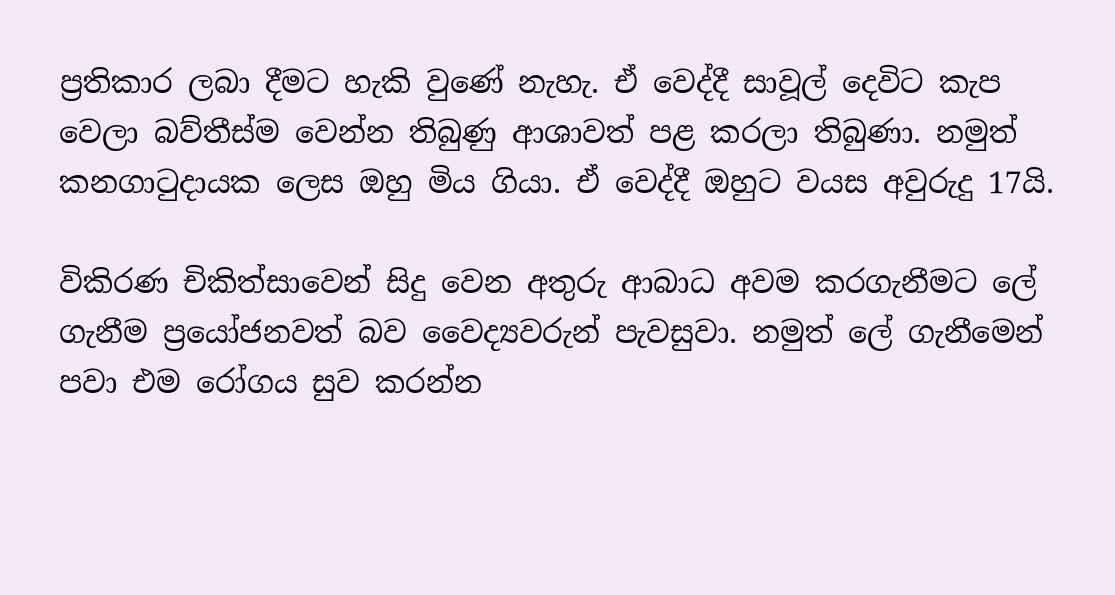ප්‍රතිකාර ලබා දීමට හැකි වුණේ නැහැ. ඒ වෙද්දී සාවූල් දෙවිට කැප වෙලා බව්තීස්ම වෙන්න තිබුණු ආශාවත් පළ කරලා තිබුණා. නමුත් කනගාටුදායක ලෙස ඔහු මිය ගියා. ඒ වෙද්දී ඔහුට වයස අවුරුදු 17යි.

විකිරණ චිකිත්සාවෙන් සිදු වෙන අතුරු ආබාධ අවම කරගැනීමට ලේ ගැනීම ප්‍රයෝජනවත් බව වෛද්‍යවරුන් පැවසුවා. නමුත් ලේ ගැනීමෙන් පවා එම රෝගය සුව කරන්න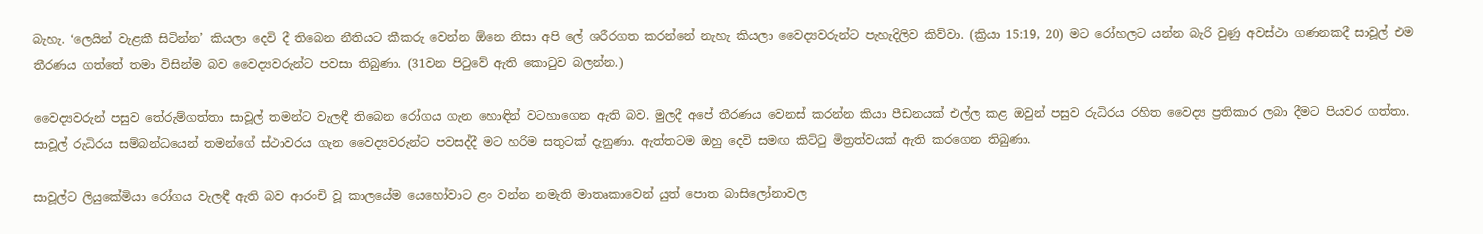බැහැ. ‘ලෙයින් වැළකී සිටින්න’ කියලා දෙවි දී තිබෙන නීතියට කීකරු වෙන්න ඕනෙ නිසා අපි ලේ ශරීරගත කරන්නේ නැහැ කියලා වෛද්‍යවරුන්ට පැහැදිලිව කිව්වා. (ක්‍රියා 15:19, 20) මට රෝහලට යන්න බැරි වුණු අවස්ථා ගණනකදී සාවූල් එම තීරණය ගත්තේ තමා විසින්ම බව වෛද්‍යවරුන්ට පවසා තිබුණා. (31වන පිටුවේ ඇති කොටුව බලන්න.)

වෛද්‍යවරුන් පසුව තේරුම්ගත්තා සාවූල් තමන්ට වැලඳී තිබෙන රෝගය ගැන හොඳින් වටහාගෙන ඇති බව. මුලදී අපේ තීරණය වෙනස් කරන්න කියා පීඩනයක් එල්ල කළ ඔවුන් පසුව රුධිරය රහිත වෛද්‍ය ප්‍රතිකාර ලබා දීමට පියවර ගත්තා. සාවූල් රුධිරය සම්බන්ධයෙන් තමන්ගේ ස්ථාවරය ගැන වෛද්‍යවරුන්ට පවසද්දී මට හරිම සතුටක් දැනුණා. ඇත්තටම ඔහු දෙවි සමඟ කිට්ටු මිත්‍රත්වයක් ඇති කරගෙන තිබුණා.

සාවූල්ට ලියුකේමියා රෝගය වැලඳී ඇති බව ආරංචි වූ කාලයේම යෙහෝවාට ළං වන්න නමැති මාතෘකාවෙන් යුත් පොත බාසිලෝනාවල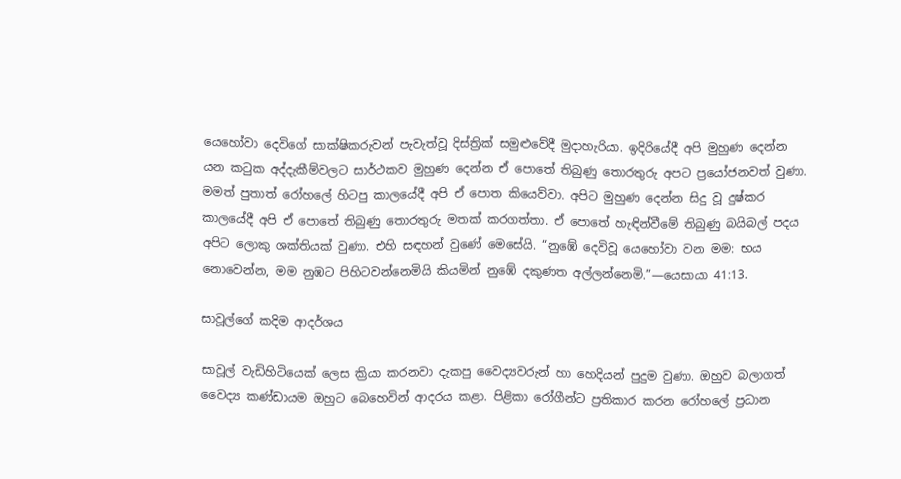යෙහෝවා දෙවිගේ සාක්ෂිකරුවන් පැවැත්වූ දිස්ත්‍රික් සමුළුවේදී මුදාහැරියා. ඉදිරියේදී අපි මුහුණ දෙන්න යන කටුක අද්දැකීම්වලට සාර්ථකව මුහුණ දෙන්න ඒ පොතේ තිබුණු තොරතුරු අපට ප්‍රයෝජනවත් වුණා. මමත් පුතාත් රෝහලේ හිටපු කාලයේදී අපි ඒ පොත කියෙව්වා. අපිට මුහුණ දෙන්න සිදු වූ දුෂ්කර කාලයේදී අපි ඒ පොතේ තිබුණු තොරතුරු මතක් කරගත්තා. ඒ පොතේ හැඳින්වීමේ තිබුණු බයිබල් පදය අපිට ලොකු ශක්තියක් වුණා. එහි සඳහන් වුණේ මෙසේයි. “නුඹේ දෙවිවූ යෙහෝවා වන මම: භය නොවෙන්න, මම නුඹට පිහිටවන්නෙමියි කියමින් නුඹේ දකුණත අල්ලන්නෙමි.”—යෙසායා 41:13.

සාවූල්ගේ කදිම ආදර්ශය

සාවූල් වැඩිහිටියෙක් ලෙස ක්‍රියා කරනවා දැකපු වෛද්‍යවරුන් හා හෙදියන් පුදුම වුණා. ඔහුව බලාගත් වෛද්‍ය කණ්ඩායම ඔහුට බෙහෙවින් ආදරය කළා. පිළිකා රෝගීන්ට ප්‍රතිකාර කරන රෝහලේ ප්‍රධාන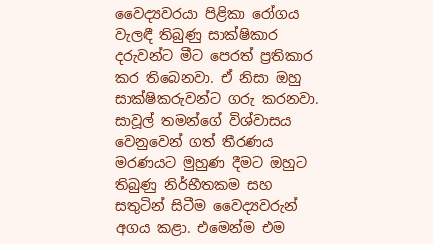වෛද්‍යවරයා පිළිකා රෝගය වැලඳී තිබුණු සාක්ෂිකාර දරුවන්ට මීට පෙරත් ප්‍රතිකාර කර තිබෙනවා. ඒ නිසා ඔහු සාක්ෂිකරුවන්ට ගරු කරනවා. සාවූල් තමන්ගේ විශ්වාසය වෙනුවෙන් ගත් තීරණය මරණයට මුහුණ දීමට ඔහුට තිබුණු නිර්භීතකම සහ සතුටින් සිටීම වෛද්‍යවරුන් අගය කළා. එමෙන්ම එම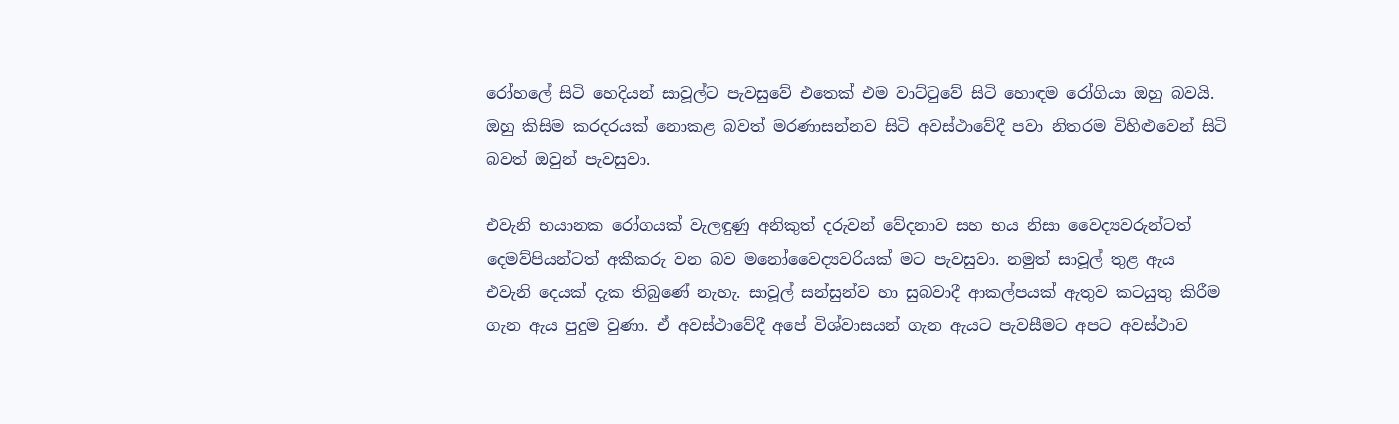රෝහලේ සිටි හෙදියන් සාවූල්ට පැවසුවේ එතෙක් එම වාට්ටුවේ සිටි හොඳම රෝගියා ඔහු බවයි. ඔහු කිසිම කරදරයක් නොකළ බවත් මරණාසන්නව සිටි අවස්ථාවේදී පවා නිතරම විහිළුවෙන් සිටි බවත් ඔවුන් පැවසුවා.

එවැනි භයානක රෝගයක් වැලඳුණු අනිකුත් දරුවන් වේදනාව සහ භය නිසා වෛද්‍යවරුන්ටත් දෙමව්පියන්ටත් අකීකරු වන බව මනෝවෛද්‍යවරියක් මට පැවසුවා. නමුත් සාවූල් තුළ ඇය එවැනි දෙයක් දැක තිබුණේ නැහැ. සාවූල් සන්සුන්ව හා සුබවාදී ආකල්පයක් ඇතුව කටයුතු කිරීම ගැන ඇය පුදුම වුණා. ඒ අවස්ථාවේදී අපේ විශ්වාසයන් ගැන ඇයට පැවසීමට අපට අවස්ථාව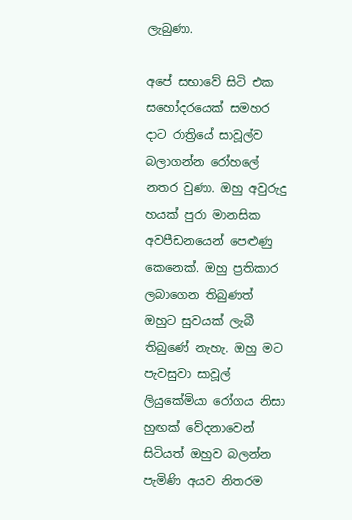ලැබුණා.

අපේ සභාවේ සිටි එක සහෝදරයෙක් සමහර දාට රාත්‍රියේ සාවූල්ව බලාගන්න රෝහලේ නතර වුණා. ඔහු අවුරුදු හයක් පුරා මානසික අවපීඩනයෙන් පෙළුණු කෙනෙක්. ඔහු ප්‍රතිකාර ලබාගෙන තිබුණත් ඔහුට සුවයක් ලැබී තිබුණේ නැහැ. ඔහු මට පැවසුවා සාවූල් ලියුකේමියා රෝගය නිසා හුඟක් වේදනාවෙන් සිටියත් ඔහුව බලන්න පැමිණි අයව නිතරම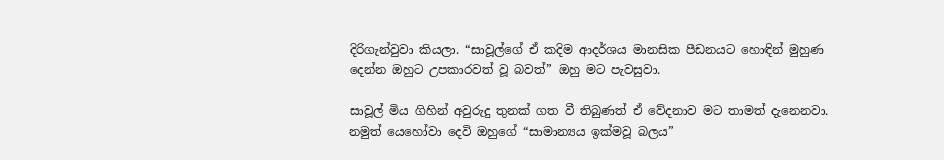දිරිගැන්වුවා කියලා. “සාවූල්ගේ ඒ කදිම ආදර්ශය මානසික පීඩනයට හොඳින් මුහුණ දෙන්න ඔහුට උපකාරවත් වූ බවත්” ඔහු මට පැවසුවා.

සාවූල් මිය ගිහින් අවුරුදු තුනක් ගත වී තිබුණත් ඒ වේදනාව මට තාමත් දැනෙනවා. නමුත් යෙහෝවා දෙවි ඔහුගේ “සාමාන්‍යය ඉක්මවූ බලය”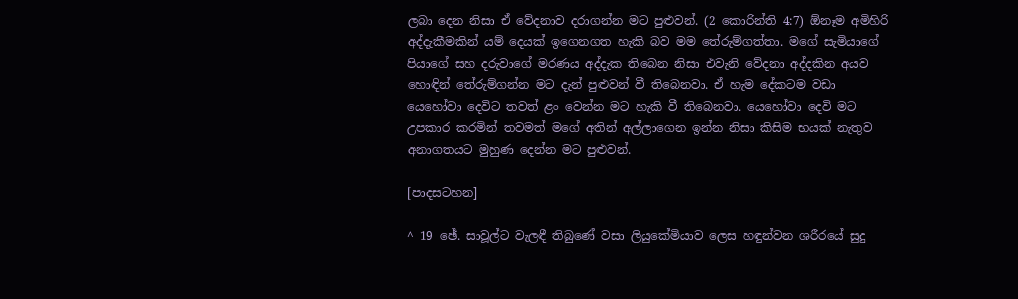ලබා දෙන නිසා ඒ වේදනාව දරාගන්න මට පුළුවන්. (2 කොරින්ති 4:7) ඕනෑම අමිහිරි අද්දැකීමකින් යම් දෙයක් ඉගෙනගත හැකි බව මම තේරුම්ගත්තා. මගේ සැමියාගේ පියාගේ සහ දරුවාගේ මරණය අද්දැක තිබෙන නිසා එවැනි වේදනා අද්දකින අයව හොඳින් තේරුම්ගන්න මට දැන් පුළුවන් වී තිබෙනවා. ඒ හැම දේකටම වඩා යෙහෝවා දෙවිට තවත් ළං වෙන්න මට හැකි වී තිබෙනවා. යෙහෝවා දෙවි මට උපකාර කරමින් තවමත් මගේ අතින් අල්ලාගෙන ඉන්න නිසා කිසිම භයක් නැතුව අනාගතයට මුහුණ දෙන්න මට පුළුවන්.

[පාදසටහන]

^ 19 ඡේ. සාවූල්ට වැලඳී තිබුණේ වසා ලියුකේමියාව ලෙස හඳුන්වන ශරීරයේ සුදු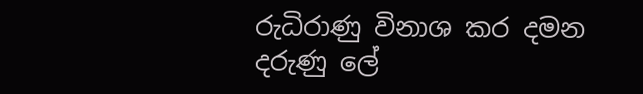රුධිරාණු විනාශ කර දමන දරුණු ලේ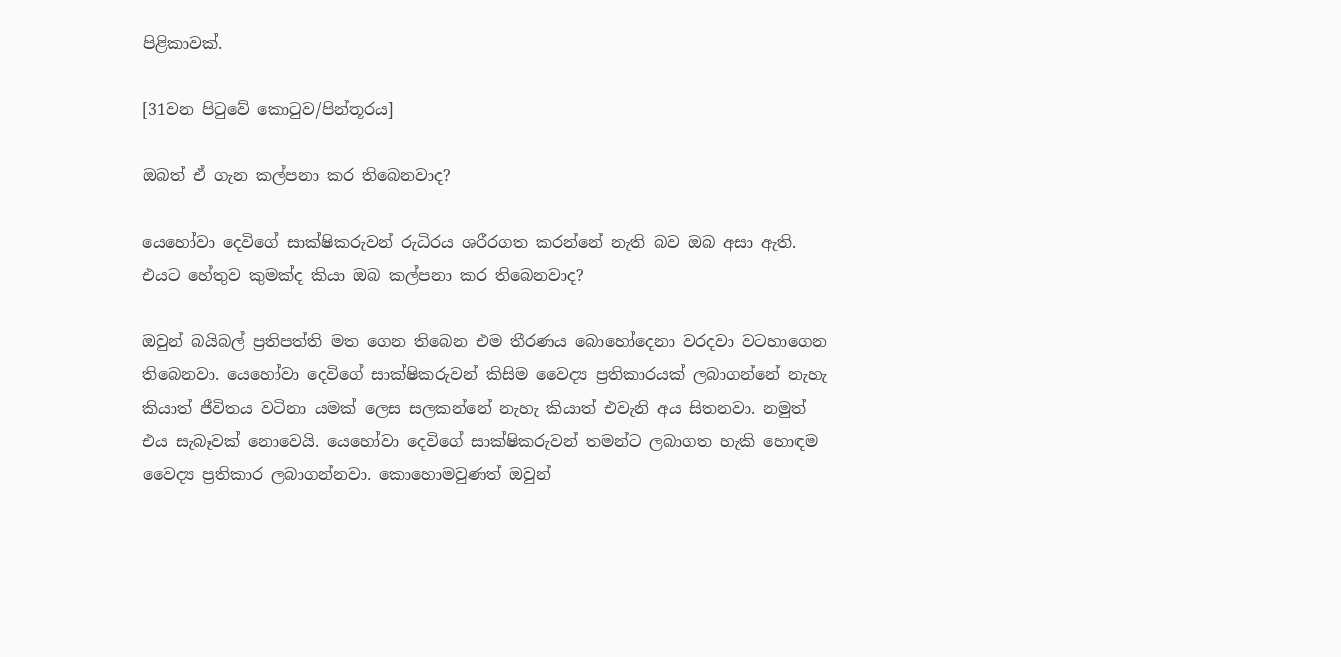පිළිකාවක්.

[31වන පිටුවේ කොටුව/පින්තූරය]

ඔබත් ඒ ගැන කල්පනා කර තිබෙනවාද?

යෙහෝවා දෙවිගේ සාක්ෂිකරුවන් රුධිරය ශරීරගත කරන්නේ නැති බව ඔබ අසා ඇති. එයට හේතුව කුමක්ද කියා ඔබ කල්පනා කර තිබෙනවාද?

ඔවුන් බයිබල් ප්‍රතිපත්ති මත ගෙන තිබෙන එම තීරණය බොහෝදෙනා වරදවා වටහාගෙන තිබෙනවා. යෙහෝවා දෙවිගේ සාක්ෂිකරුවන් කිසිම වෛද්‍ය ප්‍රතිකාරයක් ලබාගන්නේ නැහැ කියාත් ජීවිතය වටිනා යමක් ලෙස සලකන්නේ නැහැ කියාත් එවැනි අය සිතනවා. නමුත් එය සැබෑවක් නොවෙයි. යෙහෝවා දෙවිගේ සාක්ෂිකරුවන් තමන්ට ලබාගත හැකි හොඳම වෛද්‍ය ප්‍රතිකාර ලබාගන්නවා. කොහොමවුණත් ඔවුන්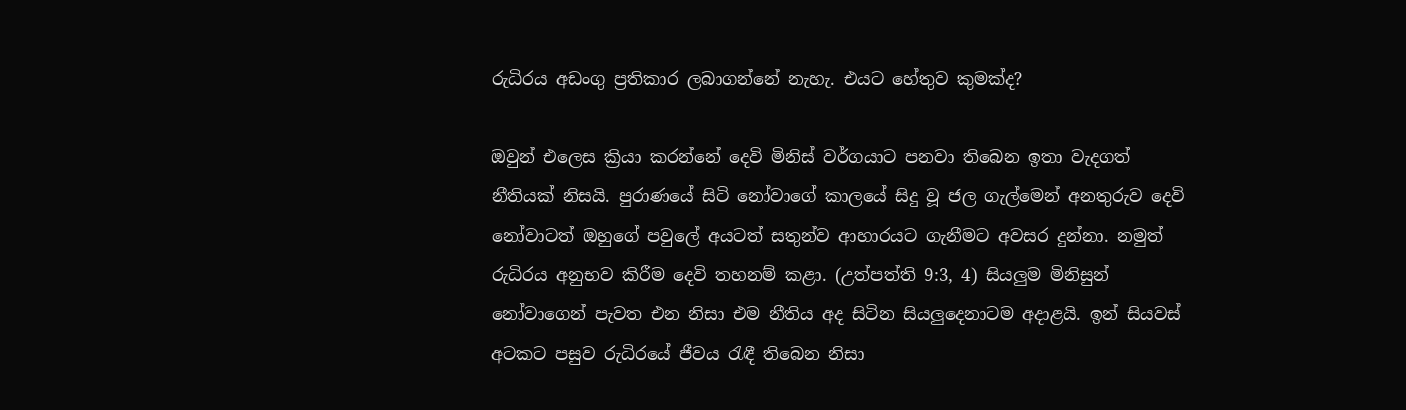රුධිරය අඩංගු ප්‍රතිකාර ලබාගන්නේ නැහැ. එයට හේතුව කුමක්ද?

ඔවුන් එලෙස ක්‍රියා කරන්නේ දෙවි මිනිස් වර්ගයාට පනවා තිබෙන ඉතා වැදගත් නීතියක් නිසයි. පුරාණයේ සිටි නෝවාගේ කාලයේ සිදු වූ ජල ගැල්මෙන් අනතුරුව දෙවි නෝවාටත් ඔහුගේ පවුලේ අයටත් සතුන්ව ආහාරයට ගැනීමට අවසර දුන්නා. නමුත් රුධිරය අනුභව කිරීම දෙවි තහනම් කළා. (උත්පත්ති 9:3, 4) සියලුම මිනිසුන් නෝවාගෙන් පැවත එන නිසා එම නීතිය අද සිටින සියලුදෙනාටම අදාළයි. ඉන් සියවස් අටකට පසුව රුධිරයේ ජීවය රැඳී තිබෙන නිසා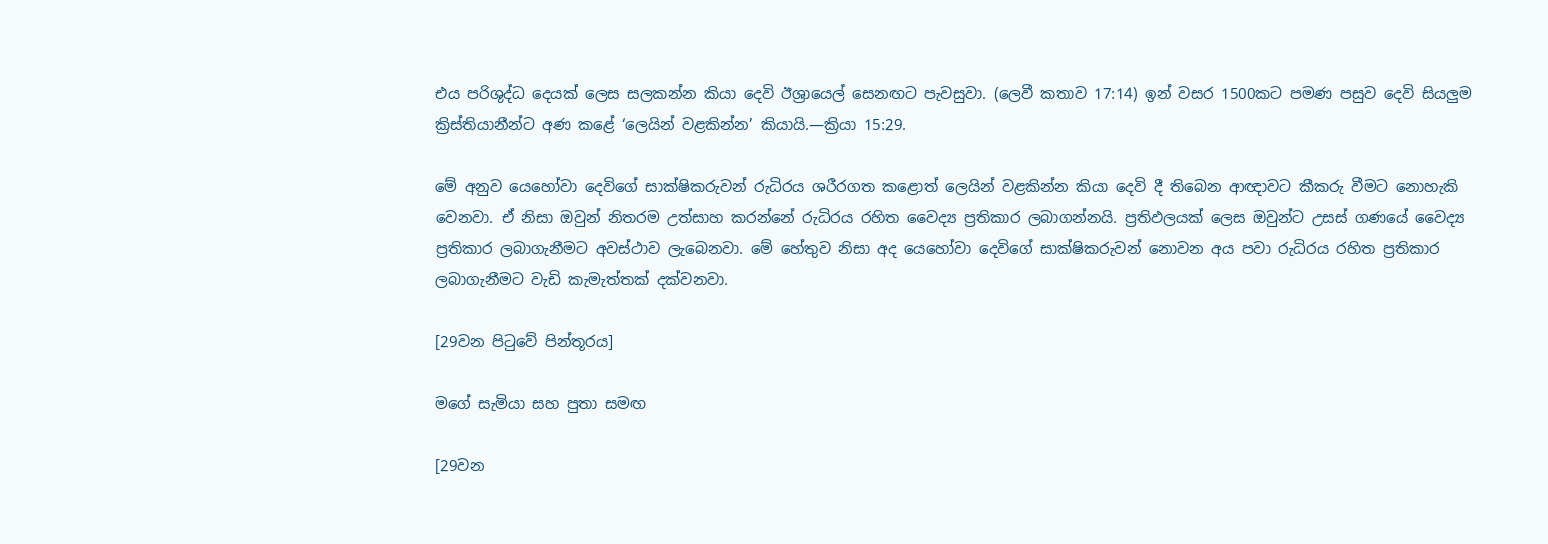එය පරිශුද්ධ දෙයක් ලෙස සලකන්න කියා දෙවි ඊශ්‍රායෙල් සෙනඟට පැවසුවා. (ලෙවී කතාව 17:14) ඉන් වසර 1500කට පමණ පසුව දෙවි සියලුම ක්‍රිස්තියානීන්ට අණ කළේ ‘ලෙයින් වළකින්න’ කියායි.—ක්‍රියා 15:29.

මේ අනුව යෙහෝවා දෙවිගේ සාක්ෂිකරුවන් රුධිරය ශරීරගත කළොත් ලෙයින් වළකින්න කියා දෙවි දී තිබෙන ආඥාවට කීකරු වීමට නොහැකි වෙනවා. ඒ නිසා ඔවුන් නිතරම උත්සාහ කරන්නේ රුධිරය රහිත වෛද්‍ය ප්‍රතිකාර ලබාගන්නයි. ප්‍රතිඵලයක් ලෙස ඔවුන්ට උසස් ගණයේ වෛද්‍ය ප්‍රතිකාර ලබාගැනීමට අවස්ථාව ලැබෙනවා. මේ හේතුව නිසා අද යෙහෝවා දෙවිගේ සාක්ෂිකරුවන් නොවන අය පවා රුධිරය රහිත ප්‍රතිකාර ලබාගැනීමට වැඩි කැමැත්තක් දක්වනවා.

[29වන පිටුවේ පින්තූරය]

මගේ සැමියා සහ පුතා සමඟ

[29වන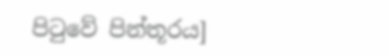පිටුවේ පින්තූරය]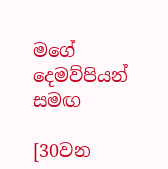මගේ දෙමව්පියන් සමඟ

[30වන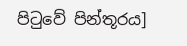පිටුවේ පින්තූරය]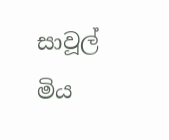සාවූල් මිය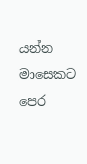යන්න මාසෙකට පෙර